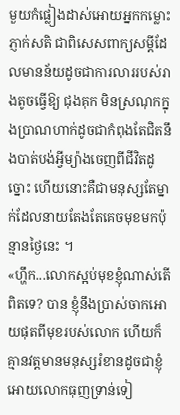មួយកំផ្លៀងដាស់អោយអ្នកកម្លោះភ្ញាក់សតិ ជាពិសេសពាក្យសម្ដីដែលមានន័យដូចជាការលាររបស់រាងតូចធ្វើឱ្យ ជុងគុក មិនស្រណុកក្នុងប្រាណហាក់ដូចជាកំពុងតែជិតនឹងបាត់បង់អ្វីម្យ៉ាងចេញពីជីវិតដូច្នោះ ហើយនោះគឺជាមនុស្សតែម្នាក់ដែលនាយតែងតែគេចមុខមកប៉ុន្មានថ្ងៃនេះ ។
«ហ្ហឹក...លោកស្អប់មុខខ្ញុំណាស់តើពិតទេ? បាន ខ្ញុំនឹងប្រាស់ចាកអោយផុតពីមុខរបស់លោក ហើយក៏គ្មានវត្តមានមនុស្សរំខានដូចជាខ្ញុំអោយលោកធុញទ្រាន់ទៀ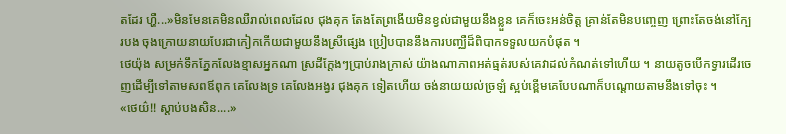តដែរ ហ្ហឺ...»មិនមែនគេមិនឈឺរាល់ពេលដែល ជុងគុក តែងតែព្រងើយមិនខ្វល់ជាមួយនឹងខ្លួន គេក៏ចេះអន់ចិត្ត គ្រាន់តែមិនបញ្ចេញ ព្រោះតែចង់នៅក្បែរបង ចុងក្រោយនាយបែរជាកៀកកើយជាមួយនឹងស្រីផ្សេង ប្រៀបបាននឹងការបញ្ឈឺដ៏ពិបាកទទួលយកបំផុត ។
ថេយ៉ុង សម្រក់ទឹកភ្នែកលែងខ្មាសអ្នកណា ស្រដីក្ដែងៗប្រាប់រាងក្រាស់ យ៉ាងណាភាពអត់ធ្មត់របស់គេវាដល់កំណត់ទៅហើយ ។ នាយតូចបើកទ្វារដើរចេញដើម្បីទៅតាមសពឪពុក គេលែងទ្រ គេលែងអង្វរ ជុងគុក ទៀតហើយ ចង់នាយយល់ច្រឡំ ស្អប់ខ្ពើមគេបែបណាក៏បណ្ដោយតាមនឹងទៅចុះ ។
«ថេយ៌!! ស្ដាប់បងសិន....»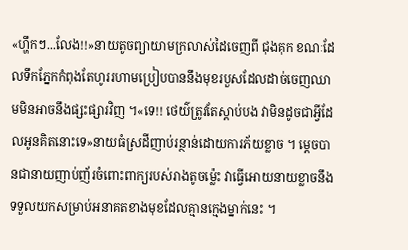«ហ្ហឹកៗ...លែង!!»នាយតូចព្យាយាមក្រលាស់ដៃចេញពី ជុងគុក ខណៈដែលទឹកភ្នែកកំពុងតែហូររហាមប្រៀបបាននឹងមុខរបួសដែលដាច់ចេញឈាមមិនអាចនឹងផ្សះផ្សារវិញ ។«ទេ!! ថេយ៌ត្រូវតែស្ដាប់បង វាមិនដូចជាអ្វីដែលអូនគិតនោះទេ»នាយធំស្រដីញាប់រន្ថាន់ដោយការភ័យខ្លាច ។ ម្ដេចបានជានាយញាប់ញ័រចំពោះពាក្យរបស់រាងតូចម្ល៉េះ វាធ្វើអោយនាយខ្លាចនឹងទទួលយកសម្រាប់អនាគតខាងមុខដែលគ្មានក្មេងម្នាក់នេះ ។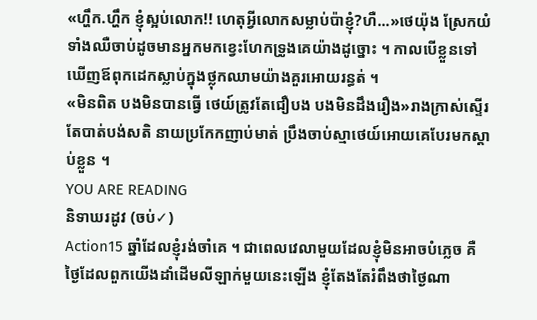«ហ្ហឹក.ហ្ហឹក ខ្ញុំស្អប់លោក!! ហេតុអ្វីលោកសម្លាប់ប៉ាខ្ញុំ?ហឺ...»ថេយ៉ុង ស្រែកយំទាំងឈឺចាប់ដូចមានអ្នកមកខ្វេះហែកទ្រូងគេយ៉ាងដូច្នោះ ។ កាលបើខ្លួនទៅឃើញឪពុកដេកស្លាប់ក្នុងថ្លុកឈាមយ៉ាងគួរអោយរន្ធត់ ។
«មិនពិត បងមិនបានធ្វើ ថេយ៍ត្រូវតែជឿបង បងមិនដឹងរឿង»រាងក្រាស់ស្ទើរតែបាត់បង់សតិ នាយប្រកែកញាប់មាត់ ប្រឹងចាប់ស្មាថេយ៍អោយគេបែរមកស្ដាប់ខ្លួន ។
YOU ARE READING
និទាឃរដូវ (ចប់✓)
Action15 ឆ្នាំដែលខ្ញុំរង់ចាំគេ ។ ជាពេលវេលាមួយដែលខ្ញុំមិនអាចបំភ្លេច គឺថ្ងៃដែលពួកយើងដាំដើមលីឡាក់មួយនេះឡើង ខ្ញុំតែងតែរំពឹងថាថ្ងៃណា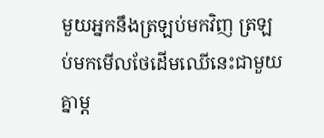មួយអ្នកនឹងត្រឡប់មកវិញ ត្រឡប់មកមើលថែដើមឈើនេះជាមួយគ្នាម្ដ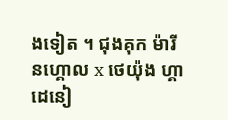ងទៀត ។ ជុងគុក ម៉ារីនហ្គោល x ថេយ៉ុង ហ្គាដេនៀ